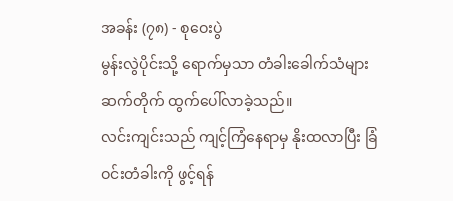အခန်း (၇၈) - စုဝေးပွဲ
မွန်းလွဲပိုင်းသို့ ရောက်မှသာ တံခါးခေါက်သံများ ဆက်တိုက် ထွက်ပေါ်လာခဲ့သည်။
လင်းကျင်းသည် ကျင့်ကြံနေရာမှ နိုးထလာပြီး ခြံဝင်းတံခါးကို ဖွင့်ရန်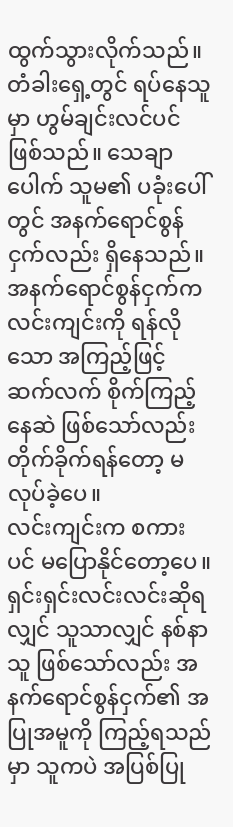ထွက်သွားလိုက်သည်။
တံခါးရှေ့တွင် ရပ်နေသူမှာ ဟွမ်ချင်းလင်ပင် ဖြစ်သည်။ သေချာပေါက် သူမ၏ ပခုံးပေါ်တွင် အနက်ရောင်စွန်ငှက်လည်း ရှိနေသည်။
အနက်ရောင်စွန်ငှက်က လင်းကျင်းကို ရန်လိုသော အကြည့်ဖြင့် ဆက်လက် စိုက်ကြည့်နေဆဲ ဖြစ်သော်လည်း တိုက်ခိုက်ရန်တော့ မလုပ်ခဲ့ပေ။
လင်းကျင်းက စကားပင် မပြောနိုင်တော့ပေ။
ရှင်းရှင်းလင်းလင်းဆိုရလျှင် သူသာလျှင် နစ်နာသူ ဖြစ်သော်လည်း အနက်ရောင်စွန်ငှက်၏ အပြုအမူကို ကြည့်ရသည်မှာ သူကပဲ အပြစ်ပြု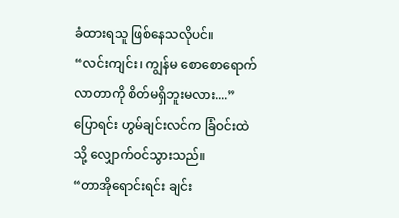ခံထားရသူ ဖြစ်နေသလိုပင်။
“လင်းကျင်း၊ ကျွန်မ စောစောရောက်လာတာကို စိတ်မရှိဘူးမလား....”
ပြောရင်း ဟွမ်ချင်းလင်က ခြံဝင်းထဲသို့ လျှောက်ဝင်သွားသည်။
“တာအိုရောင်းရင်း ချင်း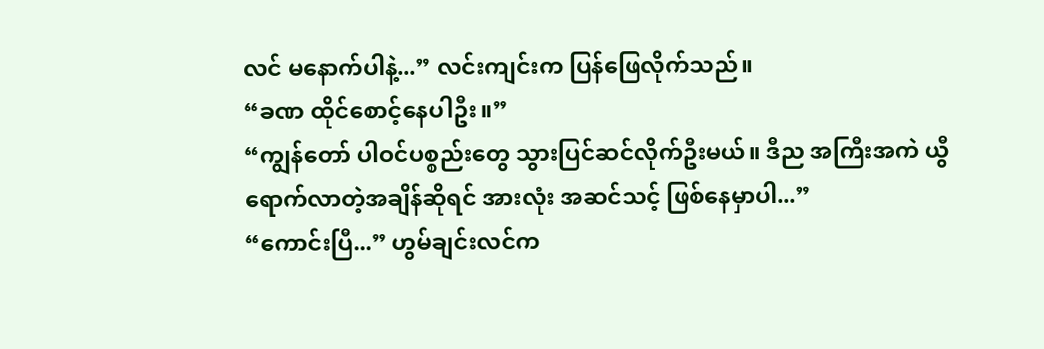လင် မနောက်ပါနဲ့...” လင်းကျင်းက ပြန်ဖြေလိုက်သည်။
“ခဏ ထိုင်စောင့်နေပါဦး။”
“ကျွန်တော် ပါဝင်ပစ္စည်းတွေ သွားပြင်ဆင်လိုက်ဦးမယ်။ ဒီည အကြီးအကဲ ယွီ ရောက်လာတဲ့အချိန်ဆိုရင် အားလုံး အဆင်သင့် ဖြစ်နေမှာပါ...”
“ကောင်းပြီ...” ဟွမ်ချင်းလင်က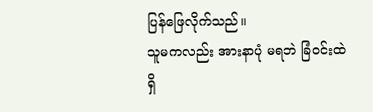ပြန်ဖြေလိုက်သည်။
သူမကလည်း အားနာပုံ မရဘဲ ခြံဝင်းထဲရှိ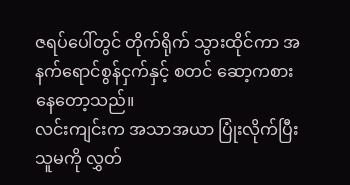ဇရပ်ပေါ်တွင် တိုက်ရိုက် သွားထိုင်ကာ အနက်ရောင်စွန်ငှက်နှင့် စတင် ဆော့ကစားနေတော့သည်။
လင်းကျင်းက အသာအယာ ပြုံးလိုက်ပြီး သူမကို လွှတ်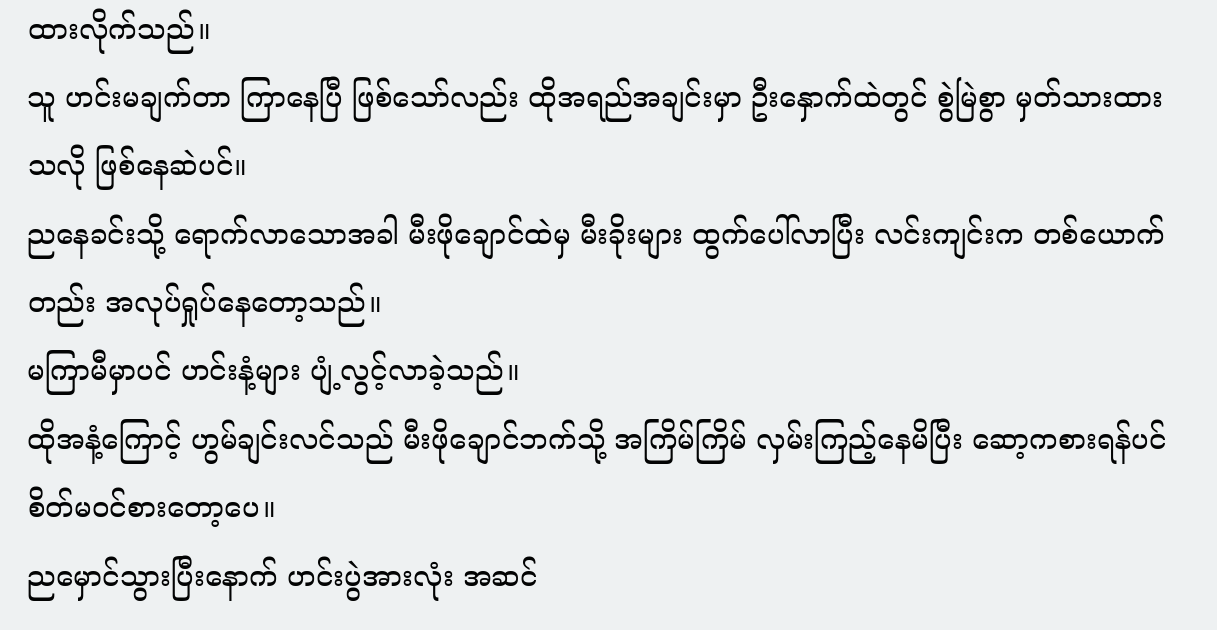ထားလိုက်သည်။
သူ ဟင်းမချက်တာ ကြာနေပြီ ဖြစ်သော်လည်း ထိုအရည်အချင်းမှာ ဦးနှောက်ထဲတွင် စွဲမြဲစွာ မှတ်သားထားသလို ဖြစ်နေဆဲပင်။
ညနေခင်းသို့ ရောက်လာသောအခါ မီးဖိုချောင်ထဲမှ မီးခိုးများ ထွက်ပေါ်လာပြီး လင်းကျင်းက တစ်ယောက်တည်း အလုပ်ရှုပ်နေတော့သည်။
မကြာမီမှာပင် ဟင်းနံ့များ ပျံ့လွင့်လာခဲ့သည်။
ထိုအနံ့ကြောင့် ဟွမ်ချင်းလင်သည် မီးဖိုချောင်ဘက်သို့ အကြိမ်ကြိမ် လှမ်းကြည့်နေမိပြီး ဆော့ကစားရန်ပင် စိတ်မဝင်စားတော့ပေ။
ညမှောင်သွားပြီးနောက် ဟင်းပွဲအားလုံး အဆင်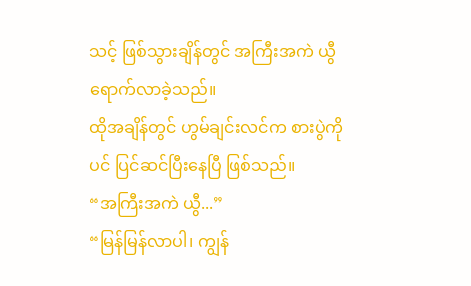သင့် ဖြစ်သွားချိန်တွင် အကြီးအကဲ ယွီ ရောက်လာခဲ့သည်။
ထိုအချိန်တွင် ဟွမ်ချင်းလင်က စားပွဲကိုပင် ပြင်ဆင်ပြီးနေပြီ ဖြစ်သည်။
“အကြီးအကဲ ယွီ...”
“မြန်မြန်လာပါ၊ ကျွန်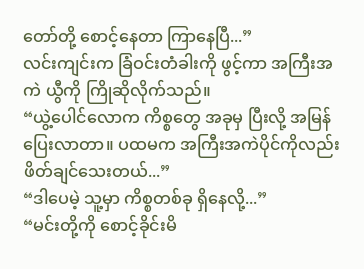တော်တို့ စောင့်နေတာ ကြာနေပြီ...”
လင်းကျင်းက ခြံဝင်းတံခါးကို ဖွင့်ကာ အကြီးအကဲ ယွီကို ကြိုဆိုလိုက်သည်။
“ယွဲ့ပေါင်လောက ကိစ္စတွေ အခုမှ ပြီးလို့ အမြန် ပြေးလာတာ။ ပထမက အကြီးအကဲပိုင်ကိုလည်း ဖိတ်ချင်သေးတယ်...”
“ဒါပေမဲ့ သူ့မှာ ကိစ္စတစ်ခု ရှိနေလို့...”
“မင်းတို့ကို စောင့်ခိုင်းမိ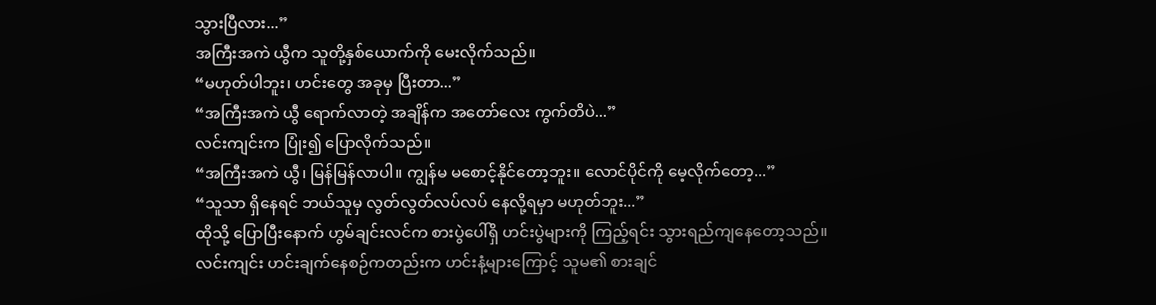သွားပြီလား...”
အကြီးအကဲ ယွီက သူတို့နှစ်ယောက်ကို မေးလိုက်သည်။
“မဟုတ်ပါဘူး၊ ဟင်းတွေ အခုမှ ပြီးတာ...”
“အကြီးအကဲ ယွီ ရောက်လာတဲ့ အချိန်က အတော်လေး ကွက်တိပဲ...”
လင်းကျင်းက ပြုံး၍ ပြောလိုက်သည်။
“အကြီးအကဲ ယွီ၊ မြန်မြန်လာပါ။ ကျွန်မ မစောင့်နိုင်တော့ဘူး။ လောင်ပိုင်ကို မေ့လိုက်တော့...”
“သူသာ ရှိနေရင် ဘယ်သူမှ လွတ်လွတ်လပ်လပ် နေလို့ရမှာ မဟုတ်ဘူး...”
ထိုသို့ ပြောပြီးနောက် ဟွမ်ချင်းလင်က စားပွဲပေါ်ရှိ ဟင်းပွဲများကို ကြည့်ရင်း သွားရည်ကျနေတော့သည်။
လင်းကျင်း ဟင်းချက်နေစဉ်ကတည်းက ဟင်းနံ့များကြောင့် သူမ၏ စားချင်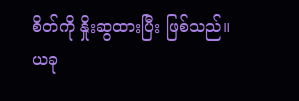စိတ်ကို နှိုးဆွထားပြီး ဖြစ်သည်။
ယခု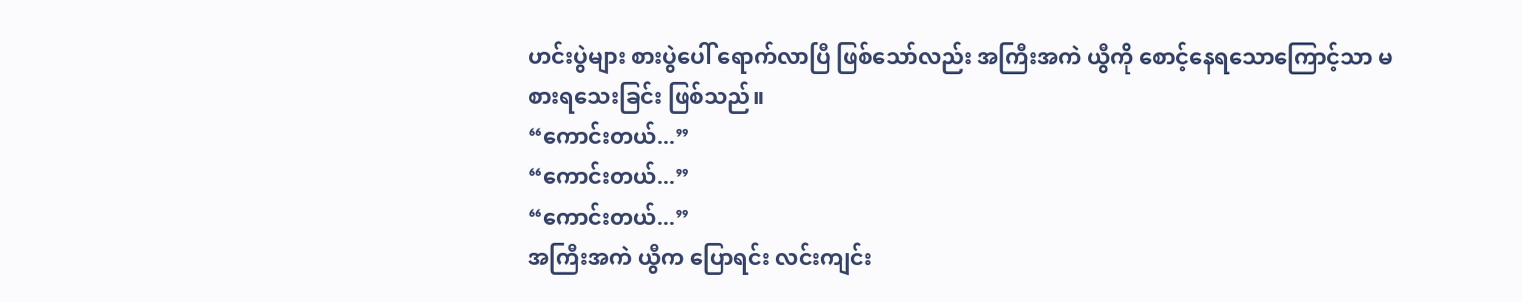ဟင်းပွဲများ စားပွဲပေါ် ရောက်လာပြီ ဖြစ်သော်လည်း အကြီးအကဲ ယွီကို စောင့်နေရသောကြောင့်သာ မစားရသေးခြင်း ဖြစ်သည်။
“ကောင်းတယ်...”
“ကောင်းတယ်...”
“ကောင်းတယ်...”
အကြီးအကဲ ယွီက ပြောရင်း လင်းကျင်း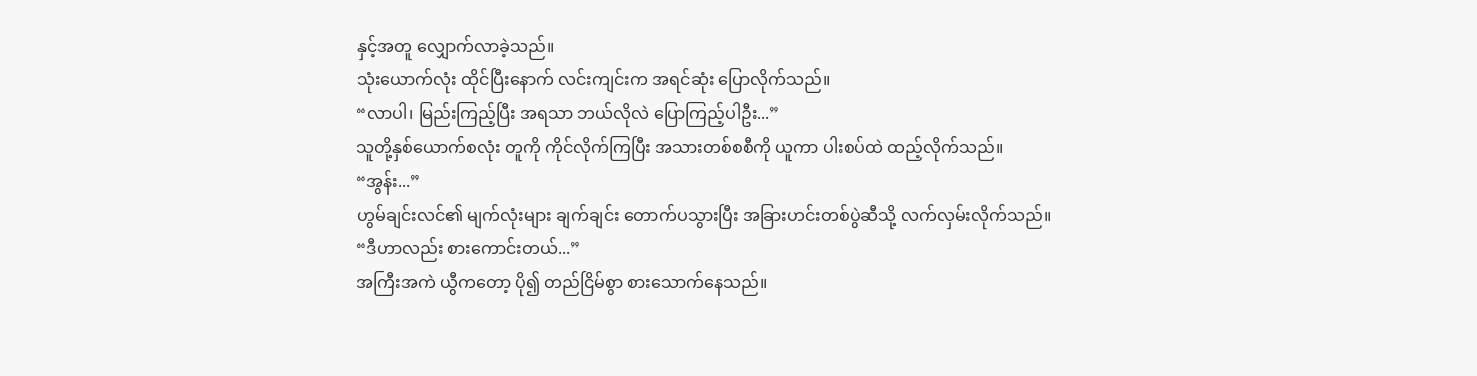နှင့်အတူ လျှောက်လာခဲ့သည်။
သုံးယောက်လုံး ထိုင်ပြီးနောက် လင်းကျင်းက အရင်ဆုံး ပြောလိုက်သည်။
“လာပါ၊ မြည်းကြည့်ပြီး အရသာ ဘယ်လိုလဲ ပြောကြည့်ပါဦး...”
သူတို့နှစ်ယောက်စလုံး တူကို ကိုင်လိုက်ကြပြီး အသားတစ်စစီကို ယူကာ ပါးစပ်ထဲ ထည့်လိုက်သည်။
“အွန်း...”
ဟွမ်ချင်းလင်၏ မျက်လုံးများ ချက်ချင်း တောက်ပသွားပြီး အခြားဟင်းတစ်ပွဲဆီသို့ လက်လှမ်းလိုက်သည်။
“ဒီဟာလည်း စားကောင်းတယ်...”
အကြီးအကဲ ယွီကတော့ ပို၍ တည်ငြိမ်စွာ စားသောက်နေသည်။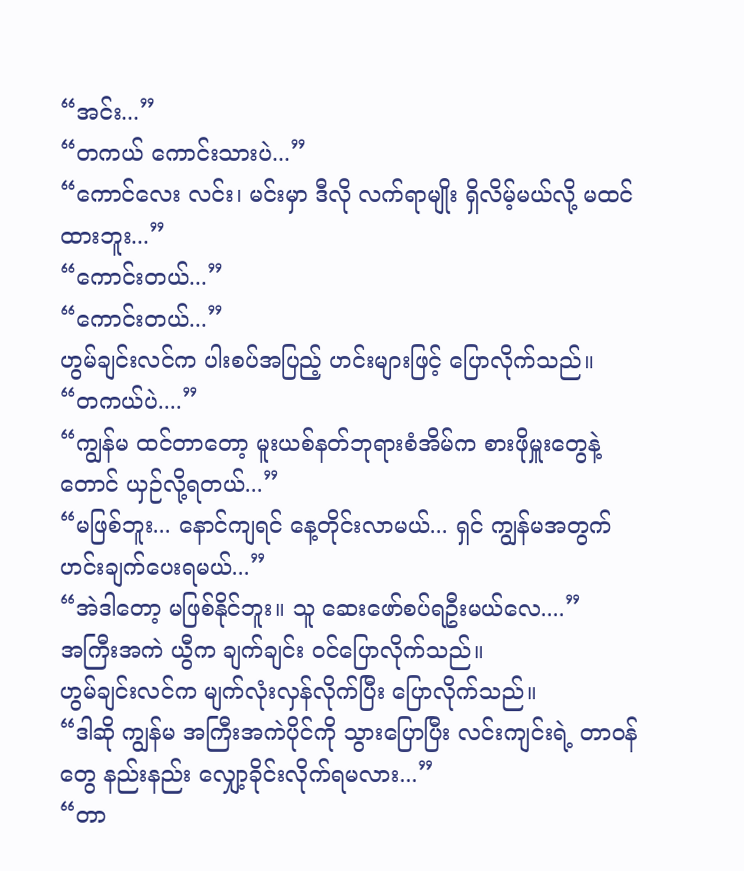“အင်း...”
“တကယ် ကောင်းသားပဲ...”
“ကောင်လေး လင်း၊ မင်းမှာ ဒီလို လက်ရာမျိုး ရှိလိမ့်မယ်လို့ မထင်ထားဘူး...”
“ကောင်းတယ်...”
“ကောင်းတယ်...”
ဟွမ်ချင်းလင်က ပါးစပ်အပြည့် ဟင်းများဖြင့် ပြောလိုက်သည်။
“တကယ်ပဲ....”
“ကျွန်မ ထင်တာတော့ မူးယစ်နတ်ဘုရားစံအိမ်က စားဖိုမှူးတွေနဲ့တောင် ယှဉ်လို့ရတယ်...”
“မဖြစ်ဘူး... နောင်ကျရင် နေ့တိုင်းလာမယ်... ရှင် ကျွန်မအတွက် ဟင်းချက်ပေးရမယ်...”
“အဲဒါတော့ မဖြစ်နိုင်ဘူး။ သူ ဆေးဖော်စပ်ရဦးမယ်လေ....”
အကြီးအကဲ ယွီက ချက်ချင်း ဝင်ပြောလိုက်သည်။
ဟွမ်ချင်းလင်က မျက်လုံးလှန်လိုက်ပြီး ပြောလိုက်သည်။
“ဒါဆို ကျွန်မ အကြီးအကဲပိုင်ကို သွားပြောပြီး လင်းကျင်းရဲ့ တာဝန်တွေ နည်းနည်း လျှော့ခိုင်းလိုက်ရမလား...”
“တာ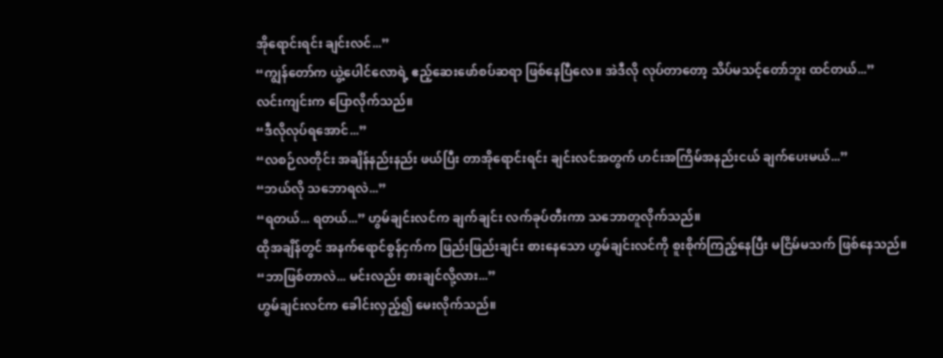အိုရောင်းရင်း ချင်းလင်...”
“ကျွန်တော်က ယွဲ့ပေါင်လောရဲ့ ဧည့်ဆေးဖော်စပ်ဆရာ ဖြစ်နေပြီလေ။ အဲဒီလို လုပ်တာတော့ သိပ်မသင့်တော်ဘူး ထင်တယ်...”
လင်းကျင်းက ပြောလိုက်သည်။
“ဒီလိုလုပ်ရအောင်...”
“လစဉ်လတိုင်း အချိန်နည်းနည်း ဖယ်ပြီး တာအိုရောင်းရင်း ချင်းလင်အတွက် ဟင်းအကြိမ်အနည်းငယ် ချက်ပေးမယ်...”
“ဘယ်လို သဘောရလဲ...”
“ရတယ်... ရတယ်...” ဟွမ်ချင်းလင်က ချက်ချင်း လက်ခုပ်တီးကာ သဘောတူလိုက်သည်။
ထိုအချိန်တွင် အနက်ရောင်စွန်ငှက်က ဖြည်းဖြည်းချင်း စားနေသော ဟွမ်ချင်းလင်ကို စူးစိုက်ကြည့်နေပြီး မငြိမ်မသက် ဖြစ်နေသည်။
“ဘာဖြစ်တာလဲ... မင်းလည်း စားချင်လို့လား...”
ဟွမ်ချင်းလင်က ခေါင်းလှည့်၍ မေးလိုက်သည်။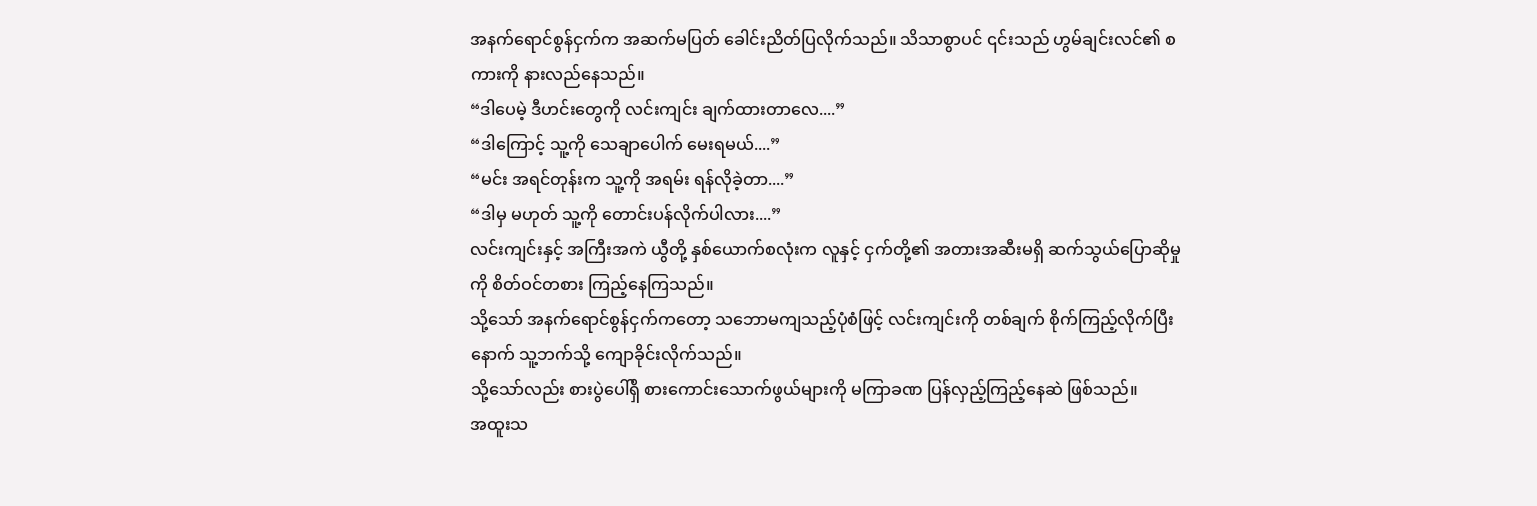အနက်ရောင်စွန်ငှက်က အဆက်မပြတ် ခေါင်းညိတ်ပြလိုက်သည်။ သိသာစွာပင် ၎င်းသည် ဟွမ်ချင်းလင်၏ စကားကို နားလည်နေသည်။
“ဒါပေမဲ့ ဒီဟင်းတွေကို လင်းကျင်း ချက်ထားတာလေ....”
“ဒါကြောင့် သူ့ကို သေချာပေါက် မေးရမယ်....”
“မင်း အရင်တုန်းက သူ့ကို အရမ်း ရန်လိုခဲ့တာ....”
“ဒါမှ မဟုတ် သူ့ကို တောင်းပန်လိုက်ပါလား....”
လင်းကျင်းနှင့် အကြီးအကဲ ယွီတို့ နှစ်ယောက်စလုံးက လူနှင့် ငှက်တို့၏ အတားအဆီးမရှိ ဆက်သွယ်ပြောဆိုမှုကို စိတ်ဝင်တစား ကြည့်နေကြသည်။
သို့သော် အနက်ရောင်စွန်ငှက်ကတော့ သဘောမကျသည့်ပုံစံဖြင့် လင်းကျင်းကို တစ်ချက် စိုက်ကြည့်လိုက်ပြီးနောက် သူ့ဘက်သို့ ကျောခိုင်းလိုက်သည်။
သို့သော်လည်း စားပွဲပေါ်ရှိ စားကောင်းသောက်ဖွယ်များကို မကြာခဏ ပြန်လှည့်ကြည့်နေဆဲ ဖြစ်သည်။
အထူးသ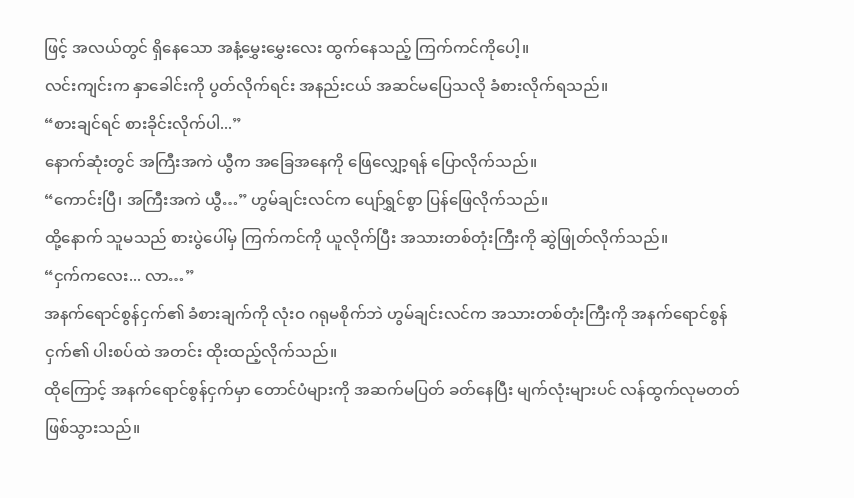ဖြင့် အလယ်တွင် ရှိနေသော အနံ့မွှေးမွှေးလေး ထွက်နေသည့် ကြက်ကင်ကိုပေါ့။
လင်းကျင်းက နှာခေါင်းကို ပွတ်လိုက်ရင်း အနည်းငယ် အဆင်မပြေသလို ခံစားလိုက်ရသည်။
“စားချင်ရင် စားခိုင်းလိုက်ပါ...”
နောက်ဆုံးတွင် အကြီးအကဲ ယွီက အခြေအနေကို ဖြေလျှော့ရန် ပြောလိုက်သည်။
“ကောင်းပြီ၊ အကြီးအကဲ ယွီ…” ဟွမ်ချင်းလင်က ပျော်ရွှင်စွာ ပြန်ဖြေလိုက်သည်။
ထို့နောက် သူမသည် စားပွဲပေါ်မှ ကြက်ကင်ကို ယူလိုက်ပြီး အသားတစ်တုံးကြီးကို ဆွဲဖြုတ်လိုက်သည်။
“ငှက်ကလေး... လာ…”
အနက်ရောင်စွန်ငှက်၏ ခံစားချက်ကို လုံးဝ ဂရုမစိုက်ဘဲ ဟွမ်ချင်းလင်က အသားတစ်တုံးကြီးကို အနက်ရောင်စွန်ငှက်၏ ပါးစပ်ထဲ အတင်း ထိုးထည့်လိုက်သည်။
ထိုကြောင့် အနက်ရောင်စွန်ငှက်မှာ တောင်ပံများကို အဆက်မပြတ် ခတ်နေပြီး မျက်လုံးများပင် လန်ထွက်လုမတတ် ဖြစ်သွားသည်။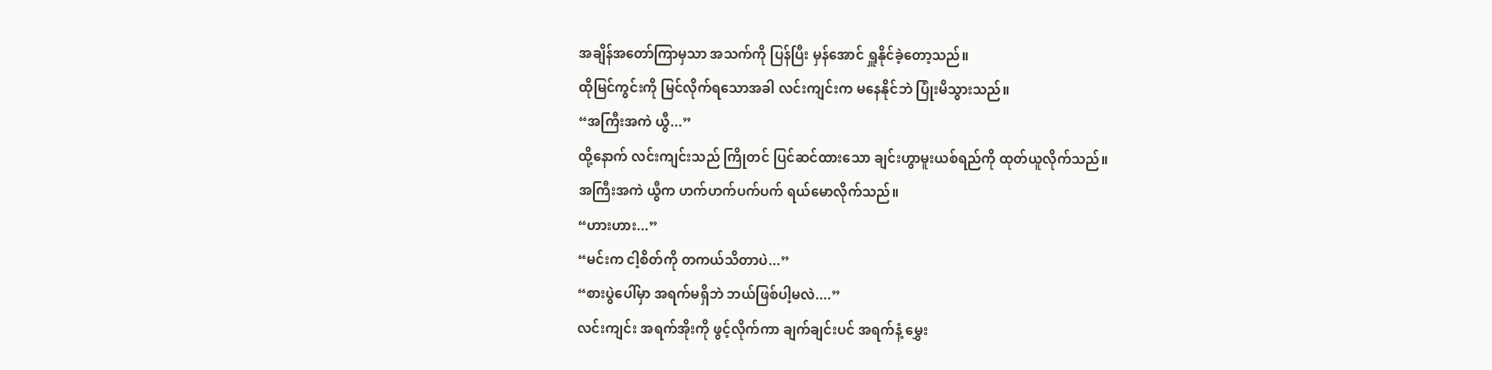အချိန်အတော်ကြာမှသာ အသက်ကို ပြန်ပြီး မှန်အောင် ရှူနိုင်ခဲ့တော့သည်။
ထိုမြင်ကွင်းကို မြင်လိုက်ရသောအခါ လင်းကျင်းက မနေနိုင်ဘဲ ပြုံးမိသွားသည်။
“အကြီးအကဲ ယွီ...”
ထို့နောက် လင်းကျင်းသည် ကြိုတင် ပြင်ဆင်ထားသော ချင်းဟွာမူးယစ်ရည်ကို ထုတ်ယူလိုက်သည်။
အကြီးအကဲ ယွီက ဟက်ဟက်ပက်ပက် ရယ်မောလိုက်သည်။
“ဟားဟား...”
“မင်းက ငါ့စိတ်ကို တကယ်သိတာပဲ...”
“စားပွဲပေါ်မှာ အရက်မရှိဘဲ ဘယ်ဖြစ်ပါ့မလဲ....”
လင်းကျင်း အရက်အိုးကို ဖွင့်လိုက်ကာ ချက်ချင်းပင် အရက်နံ့ မွှေး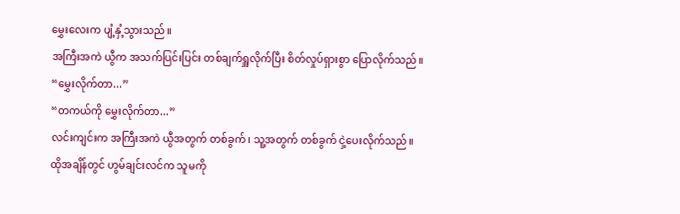မွှေးလေးက ပျံ့နှံ့သွားသည်။
အကြီးအကဲ ယွီက အသက်ပြင်းပြင်း တစ်ချက်ရှူလိုက်ပြီး စိတ်လှုပ်ရှားစွာ ပြောလိုက်သည်။
“မွှေးလိုက်တာ...”
“တကယ်ကို မွှေးလိုက်တာ...”
လင်းကျင်းက အကြီးအကဲ ယွီအတွက် တစ်ခွက်၊ သူ့အတွက် တစ်ခွက် ငှဲ့ပေးလိုက်သည်။
ထိုအချိန်တွင် ဟွမ်ချင်းလင်က သူမကို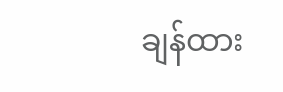ချန်ထား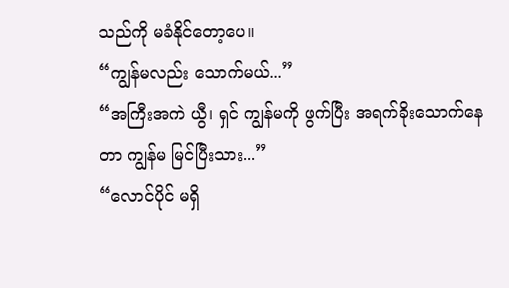သည်ကို မခံနိုင်တော့ပေ။
“ကျွန်မလည်း သောက်မယ်...”
“အကြီးအကဲ ယွီ၊ ရှင် ကျွန်မကို ဖွက်ပြီး အရက်ခိုးသောက်နေတာ ကျွန်မ မြင်ပြီးသား...”
“လောင်ပိုင် မရှိ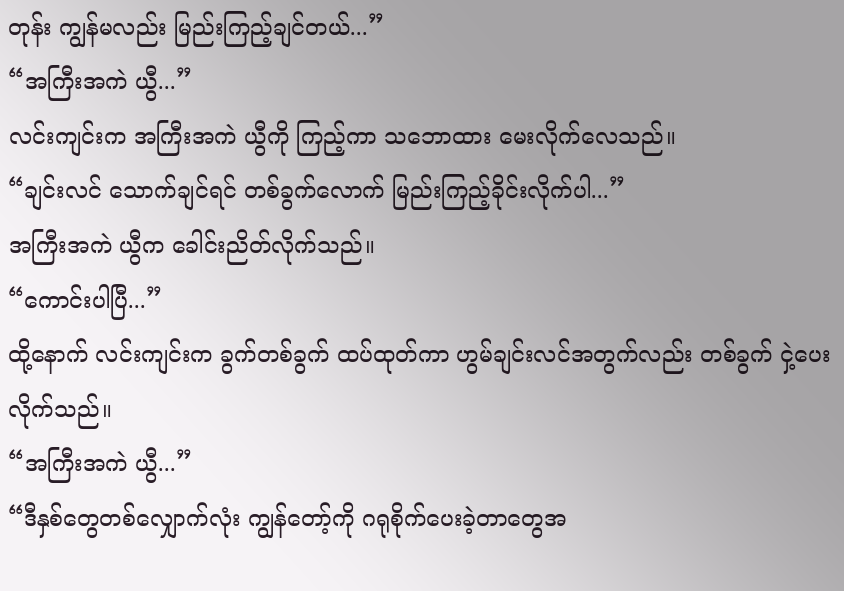တုန်း ကျွန်မလည်း မြည်းကြည့်ချင်တယ်...”
“အကြီးအကဲ ယွီ...”
လင်းကျင်းက အကြီးအကဲ ယွီကို ကြည့်ကာ သဘောထား မေးလိုက်လေသည်။
“ချင်းလင် သောက်ချင်ရင် တစ်ခွက်လောက် မြည်းကြည့်ခိုင်းလိုက်ပါ...”
အကြီးအကဲ ယွီက ခေါင်းညိတ်လိုက်သည်။
“ကောင်းပါပြီ...”
ထို့နောက် လင်းကျင်းက ခွက်တစ်ခွက် ထပ်ထုတ်ကာ ဟွမ်ချင်းလင်အတွက်လည်း တစ်ခွက် ငှဲ့ပေးလိုက်သည်။
“အကြီးအကဲ ယွီ...”
“ဒီနှစ်တွေတစ်လျှောက်လုံး ကျွန်တော့်ကို ဂရုစိုက်ပေးခဲ့တာတွေအ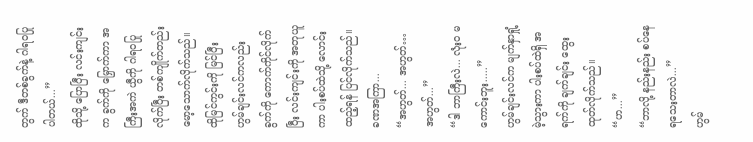တွက် ဒီတစ်ခွက်နဲ့ ဂါရဝပြုပါတယ်...”
ထိုသို့ ပြောပြီး လင်းကျင်းက ခွက်ကို မြှောက်ကာ အကြီးအကဲ ယွီကို ဂါရဝပြုလိုက်ပြီး တစ်ကျိုက်တည်း မော့သောက်လိုက်သည်။
ထိုမြင်ကွင်းကို မြင်ပြီး ဟွမ်ချင်းလင်ကလည်း ခွက်ကို ကောက်ကိုင်လိုက်ပြီး လင်းကျင်းကို အတုယူကာ ပါးစပ်ထဲသို့ လောင်းထည့်ရန် ပြင်လိုက်သည်။
ခဏအကြာ...
“အဟွတ်... အဟွတ်… အဟွတ်...”
“ဒါ ဘာကြီးလဲ... လုံးဝ မကောင်းဘူး.....”
ဟွမ်ချင်းလင်က မျက်နှာရှုံ့မဲ့သွားကာ ပါးစပ်ထဲရှိ အရက်ကို ချက်ချင်း ထွေးထုတ်လိုက်သည်။
“ဟ...”
“ဘာလို့ နည်းနည်း စပ်နေရသေးတာလဲ...”
ဟွမ်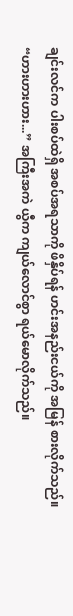ချင်းလင်က ပါးစပ်ထဲရှိ အစပ်အရသာကို ဖိနှိပ်ရန် ဟင်းအနည်းငယ်ကို အမြန် စားလိုက်သည်။
“ဟားဟားဟား...” အကြီးအကဲ ယွီက ကျယ်လောင်စွာ ရယ်မောလိုက်သည်။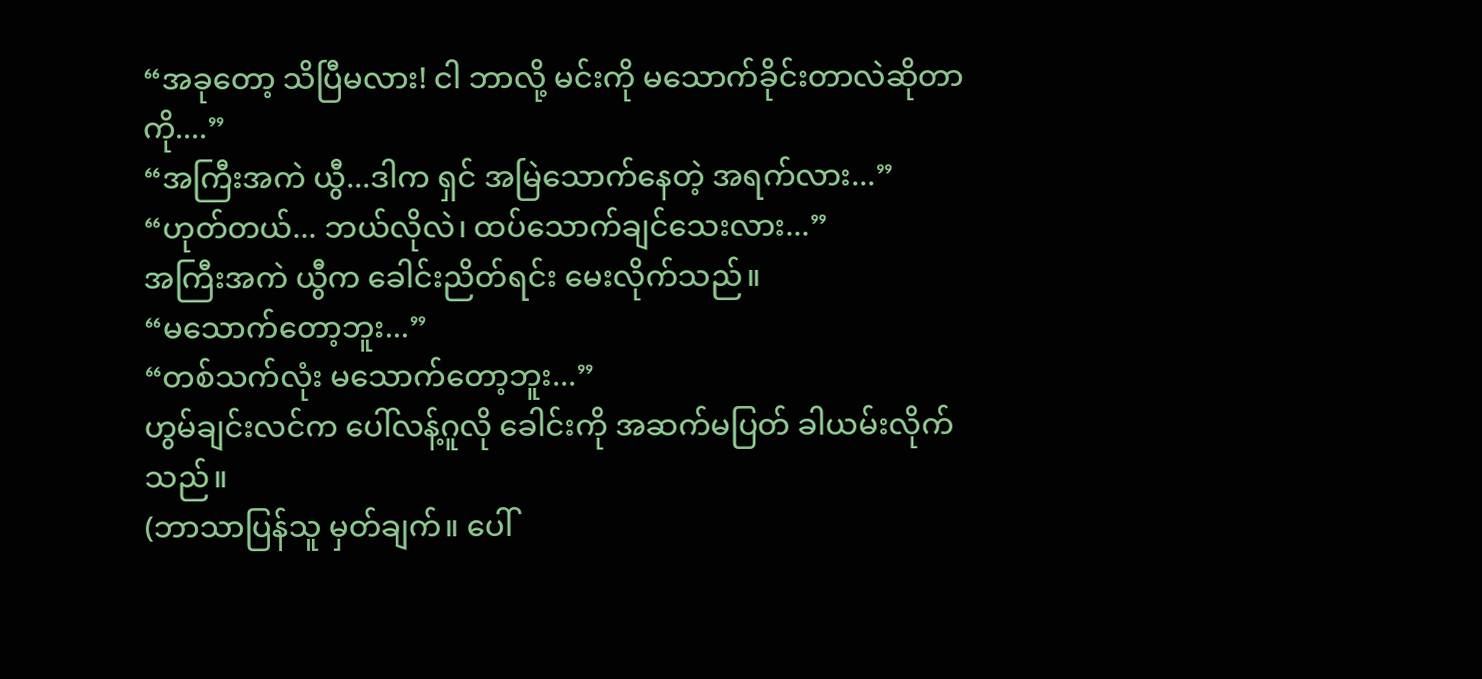“အခုတော့ သိပြီမလား! ငါ ဘာလို့ မင်းကို မသောက်ခိုင်းတာလဲဆိုတာကို....”
“အကြီးအကဲ ယွီ...ဒါက ရှင် အမြဲသောက်နေတဲ့ အရက်လား...”
“ဟုတ်တယ်... ဘယ်လိုလဲ၊ ထပ်သောက်ချင်သေးလား...”
အကြီးအကဲ ယွီက ခေါင်းညိတ်ရင်း မေးလိုက်သည်။
“မသောက်တော့ဘူး...”
“တစ်သက်လုံး မသောက်တော့ဘူး...”
ဟွမ်ချင်းလင်က ပေါ်လန့်ဂူလို ခေါင်းကို အဆက်မပြတ် ခါယမ်းလိုက်သည်။
(ဘာသာပြန်သူ မှတ်ချက်။ ပေါ်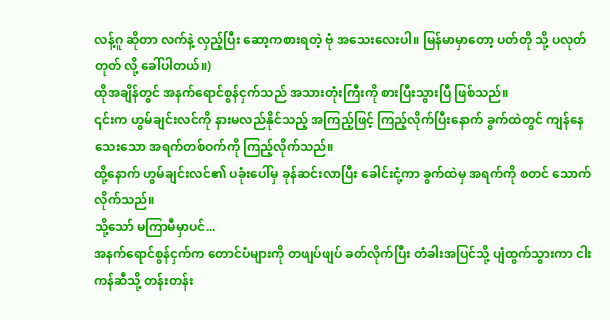လန့်ဂူ ဆိုတာ လက်နဲ့ လှည့်ပြီး ဆော့ကစားရတဲ့ ဗုံ အသေးလေးပါ။ မြန်မာမှာတော့ ပတ်တို သို့ ပလုတ်တုတ် လို့ ခေါ်ပါတယ်။)
ထိုအချိန်တွင် အနက်ရောင်စွန်ငှက်သည် အသားတုံးကြီးကို စားပြီးသွားပြီ ဖြစ်သည်။
၎င်းက ဟွမ်ချင်းလင်ကို နားမလည်နိုင်သည့် အကြည့်ဖြင့် ကြည့်လိုက်ပြီးနောက် ခွက်ထဲတွင် ကျန်နေသေးသော အရက်တစ်ဝက်ကို ကြည့်လိုက်သည်။
ထို့နောက် ဟွမ်ချင်းလင်၏ ပခုံးပေါ်မှ ခုန်ဆင်းလာပြီး ခေါင်းငုံ့ကာ ခွက်ထဲမှ အရက်ကို စတင် သောက်လိုက်သည်။
သို့သော် မကြာမီမှာပင်...
အနက်ရောင်စွန်ငှက်က တောင်ပံများကို တဖျပ်ဖျပ် ခတ်လိုက်ပြီး တံခါးအပြင်သို့ ပျံထွက်သွားကာ ငါးကန်ဆီသို့ တန်းတန်း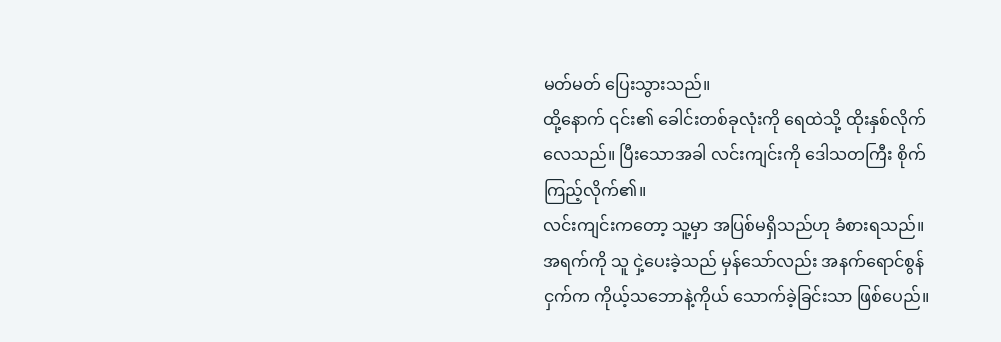မတ်မတ် ပြေးသွားသည်။
ထို့နောက် ၎င်း၏ ခေါင်းတစ်ခုလုံးကို ရေထဲသို့ ထိုးနှစ်လိုက်လေသည်။ ပြီးသောအခါ လင်းကျင်းကို ဒေါသတကြီး စိုက်ကြည့်လိုက်၏။
လင်းကျင်းကတော့ သူ့မှာ အပြစ်မရှိသည်ဟု ခံစားရသည်။
အရက်ကို သူ ငှဲ့ပေးခဲ့သည် မှန်သော်လည်း အနက်ရောင်စွန်ငှက်က ကိုယ့်သဘောနဲ့ကိုယ် သောက်ခဲ့ခြင်းသာ ဖြစ်ပေည်။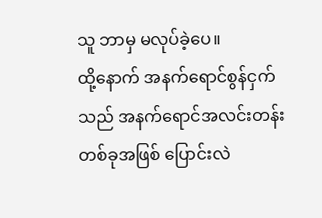သူ ဘာမှ မလုပ်ခဲ့ပေ။
ထို့နောက် အနက်ရောင်စွန်ငှက်သည် အနက်ရောင်အလင်းတန်းတစ်ခုအဖြစ် ပြောင်းလဲ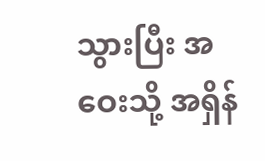သွားပြီး အဝေးသို့ အရှိန်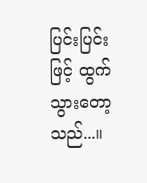ပြင်းပြင်းဖြင့် ထွက်သွားတော့သည်...။